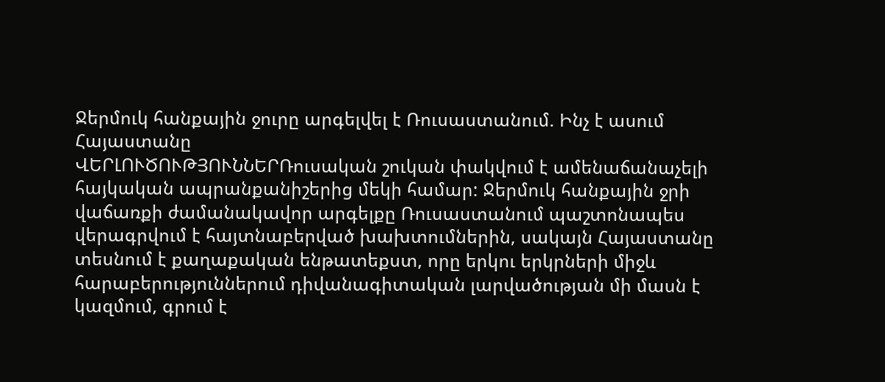Ջերմուկ հանքային ջուրը արգելվել է Ռուսաստանում. Ինչ է ասում Հայաստանը
ՎԵՐԼՈՒԾՈՒԹՅՈՒՆՆԵՐՌուսական շուկան փակվում է ամենաճանաչելի հայկական ապրանքանիշերից մեկի համար: Ջերմուկ հանքային ջրի վաճառքի ժամանակավոր արգելքը Ռուսաստանում պաշտոնապես վերագրվում է հայտնաբերված խախտումներին, սակայն Հայաստանը տեսնում է քաղաքական ենթատեքստ, որը երկու երկրների միջև հարաբերություններում դիվանագիտական լարվածության մի մասն է կազմում, գրում է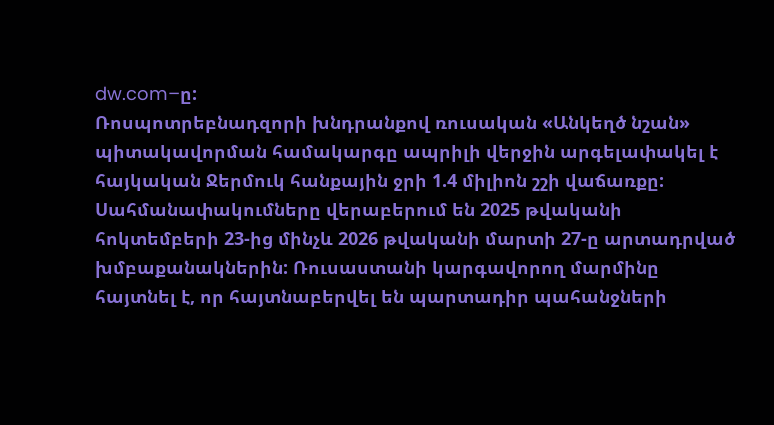dw.com–ը:
Ռոսպոտրեբնադզորի խնդրանքով ռուսական «Անկեղծ նշան» պիտակավորման համակարգը ապրիլի վերջին արգելափակել է հայկական Ջերմուկ հանքային ջրի 1.4 միլիոն շշի վաճառքը: Սահմանափակումները վերաբերում են 2025 թվականի հոկտեմբերի 23-ից մինչև 2026 թվականի մարտի 27-ը արտադրված խմբաքանակներին: Ռուսաստանի կարգավորող մարմինը հայտնել է, որ հայտնաբերվել են պարտադիր պահանջների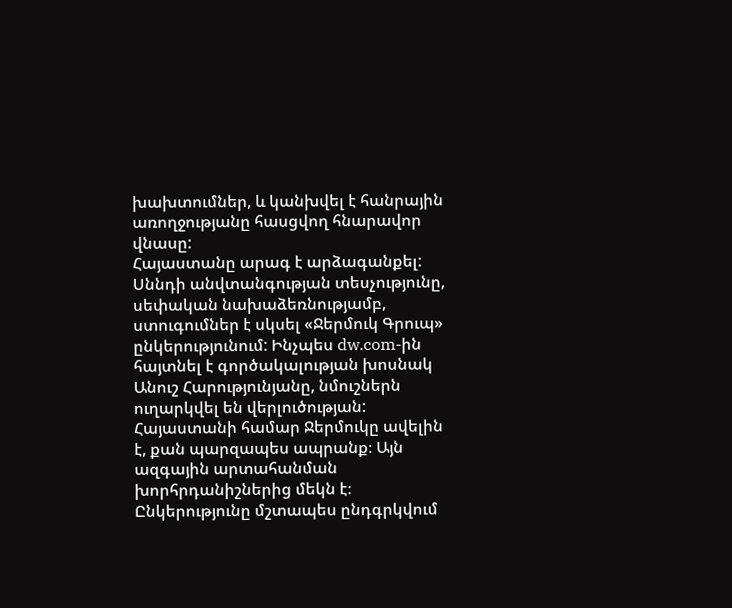խախտումներ, և կանխվել է հանրային առողջությանը հասցվող հնարավոր վնասը:
Հայաստանը արագ է արձագանքել: Սննդի անվտանգության տեսչությունը, սեփական նախաձեռնությամբ, ստուգումներ է սկսել «Ջերմուկ Գրուպ» ընկերությունում: Ինչպես dw.com-ին հայտնել է գործակալության խոսնակ Անուշ Հարությունյանը, նմուշներն ուղարկվել են վերլուծության:
Հայաստանի համար Ջերմուկը ավելին է, քան պարզապես ապրանք։ Այն ազգային արտահանման խորհրդանիշներից մեկն է։ Ընկերությունը մշտապես ընդգրկվում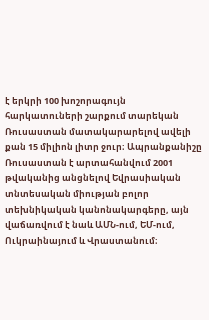է երկրի 100 խոշորագույն հարկատուների շարքում տարեկան Ռուսաստան մատակարարելով ավելի քան 15 միլիոն լիտր ջուր։ Ապրանքանիշը Ռուսաստան է արտահանվում 2001 թվականից անցնելով Եվրասիական տնտեսական միության բոլոր տեխնիկական կանոնակարգերը, այն վաճառվում է նաև ԱՄՆ-ում, ԵՄ-ում, Ուկրաինայում և Վրաստանում։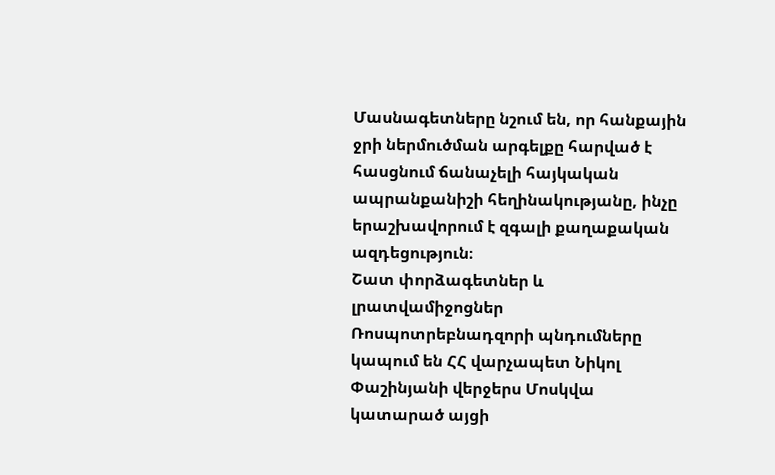Մասնագետները նշում են, որ հանքային ջրի ներմուծման արգելքը հարված է հասցնում ճանաչելի հայկական ապրանքանիշի հեղինակությանը, ինչը երաշխավորում է զգալի քաղաքական ազդեցություն։
Շատ փորձագետներ և լրատվամիջոցներ Ռոսպոտրեբնադզորի պնդումները կապում են ՀՀ վարչապետ Նիկոլ Փաշինյանի վերջերս Մոսկվա կատարած այցի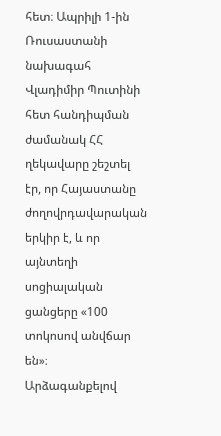հետ։ Ապրիլի 1-ին Ռուսաստանի նախագահ Վլադիմիր Պուտինի հետ հանդիպման ժամանակ ՀՀ ղեկավարը շեշտել էր, որ Հայաստանը ժողովրդավարական երկիր է, և որ այնտեղի սոցիալական ցանցերը «100 տոկոսով անվճար են»։
Արձագանքելով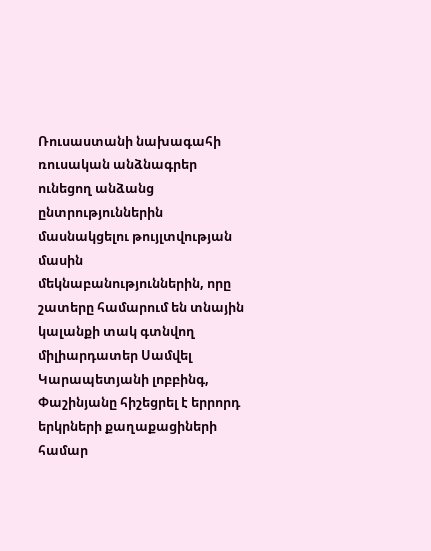Ռուսաստանի նախագահի ռուսական անձնագրեր ունեցող անձանց ընտրություններին մասնակցելու թույլտվության մասին մեկնաբանություններին, որը շատերը համարում են տնային կալանքի տակ գտնվող միլիարդատեր Սամվել Կարապետյանի լոբբինգ, Փաշինյանը հիշեցրել է երրորդ երկրների քաղաքացիների համար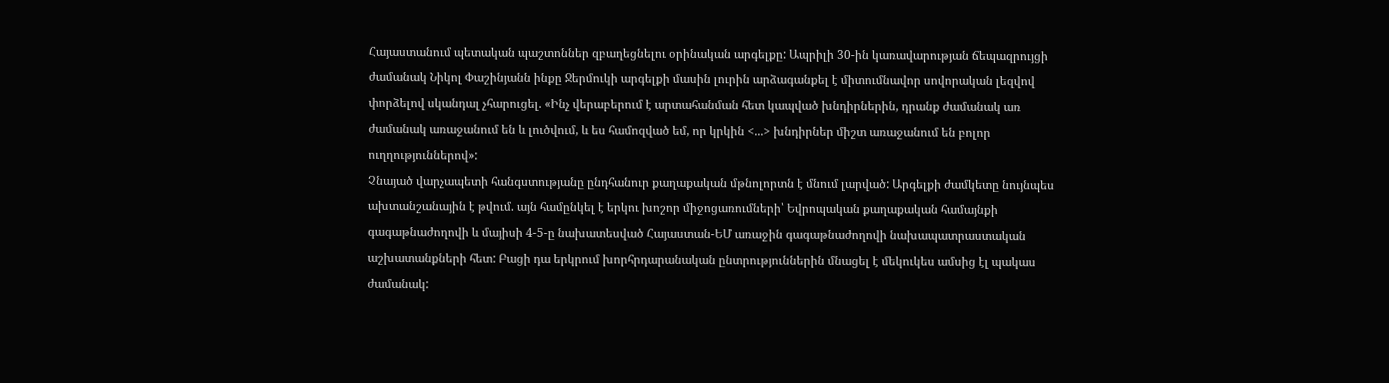Հայաստանում պետական պաշտոններ զբաղեցնելու օրինական արգելքը: Ապրիլի 30-ին կառավարության ճեպազրույցի ժամանակ Նիկոլ Փաշինյանն ինքը Ջերմուկի արգելքի մասին լուրին արձագանքել է միտումնավոր սովորական լեզվով փորձելով սկանդալ չհարուցել. «Ինչ վերաբերում է արտահանման հետ կապված խնդիրներին, դրանք ժամանակ առ ժամանակ առաջանում են և լուծվում, և ես համոզված եմ, որ կրկին <...> խնդիրներ միշտ առաջանում են բոլոր ուղղություններով»:
Չնայած վարչապետի հանգստությանը ընդհանուր քաղաքական մթնոլորտն է մնում լարված: Արգելքի ժամկետը նույնպես ախտանշանային է թվում. այն համընկել է երկու խոշոր միջոցառումների՝ Եվրոպական քաղաքական համայնքի գագաթնաժողովի և մայիսի 4-5-ը նախատեսված Հայաստան-ԵՄ առաջին գագաթնաժողովի նախապատրաստական աշխատանքների հետ: Բացի դա երկրում խորհրդարանական ընտրություններին մնացել է մեկուկես ամսից էլ պակաս ժամանակ: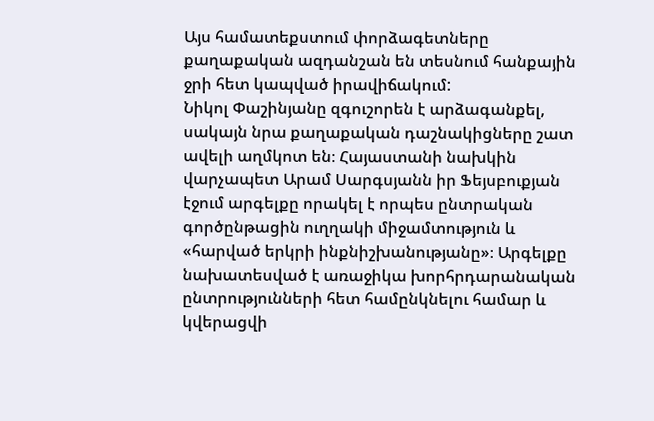Այս համատեքստում փորձագետները քաղաքական ազդանշան են տեսնում հանքային ջրի հետ կապված իրավիճակում:
Նիկոլ Փաշինյանը զգուշորեն է արձագանքել, սակայն նրա քաղաքական դաշնակիցները շատ ավելի աղմկոտ են։ Հայաստանի նախկին վարչապետ Արամ Սարգսյանն իր Ֆեյսբուքյան էջում արգելքը որակել է որպես ընտրական գործընթացին ուղղակի միջամտություն և «հարված երկրի ինքնիշխանությանը»։ Արգելքը նախատեսված է առաջիկա խորհրդարանական ընտրությունների հետ համընկնելու համար և կվերացվի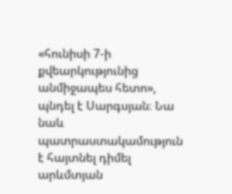«հունիսի 7-ի քվեարկությունից անմիջապես հետո», պնդել է Սարգսյան։ Նա նաև պատրաստակամություն է հայտնել դիմել արևմտյան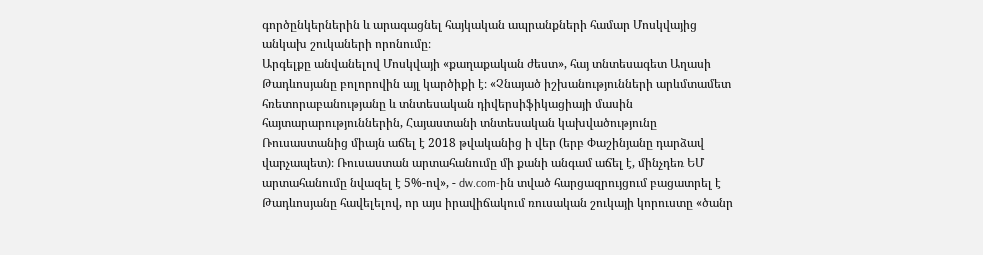գործընկերներին և արագացնել հայկական ապրանքների համար Մոսկվայից անկախ շուկաների որոնումը։
Արգելքը անվանելով Մոսկվայի «քաղաքական ժեստ», հայ տնտեսագետ Աղասի Թադևոսյանը բոլորովին այլ կարծիքի է։ «Չնայած իշխանությունների արևմտամետ հռետորաբանությանը և տնտեսական դիվերսիֆիկացիայի մասին հայտարարություններին, Հայաստանի տնտեսական կախվածությունը Ռուսաստանից միայն աճել է 2018 թվականից ի վեր (երբ Փաշինյանը դարձավ վարչապետ)։ Ռուսաստան արտահանումը մի քանի անգամ աճել է, մինչդեռ ԵՄ արտահանումը նվազել է 5%-ով», - dw.com-ին տված հարցազրույցում բացատրել է Թադևոսյանը հավելելով, որ այս իրավիճակում ռուսական շուկայի կորուստը «ծանր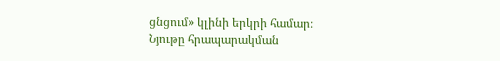ցնցում» կլինի երկրի համար։
Նյութը հրապարակման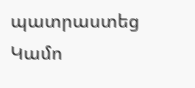պատրաստեց Կամո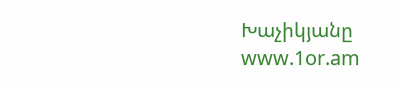Խաչիկյանը
www.1or.am